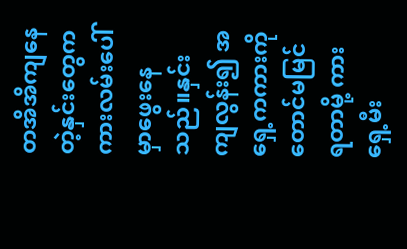တအိအိကျနေတဲ့နှင်းတွေက ကားလမ်းပေါ်မှာဖွေးနေသည်။နှင်းကျလွန်း၍ အရှေ့ကကားကိုတောင်မမြင်ရတာမို့ ကားရှေ့မီး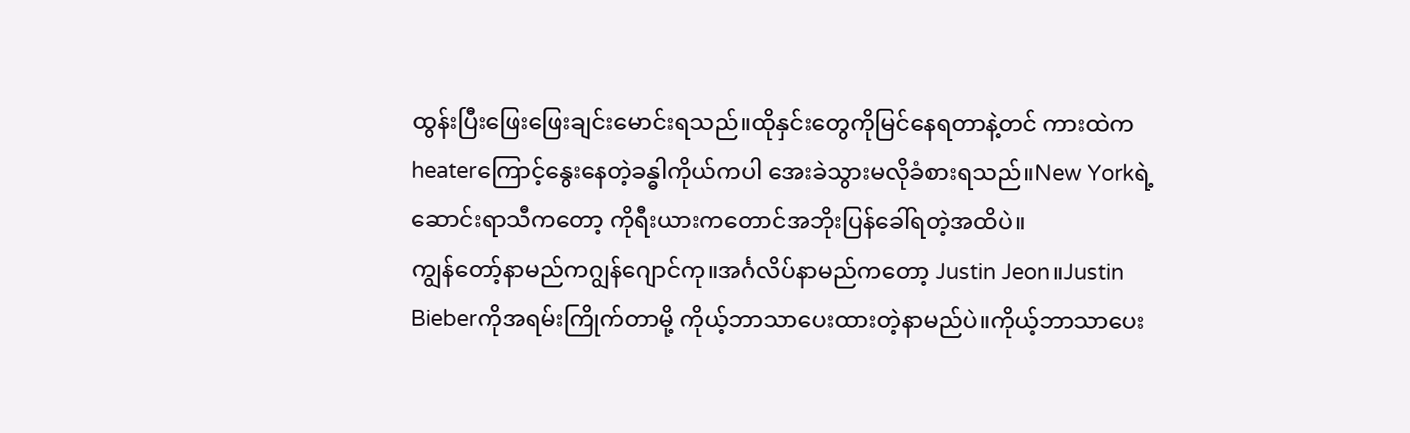ထွန်းပြီးဖြေးဖြေးချင်းမောင်းရသည်။ထိုနှင်းတွေကိုမြင်နေရတာနဲ့တင် ကားထဲကheaterကြောင့်နွေးနေတဲ့ခန္ဓါကိုယ်ကပါ အေးခဲသွားမလိုခံစားရသည်။New Yorkရဲ့ဆောင်းရာသီကတော့ ကိုရီးယားကတောင်အဘိုးပြန်ခေါ်ရတဲ့အထိပဲ။
ကျွန်တော့်နာမည်ကဂျွန်ဂျောင်ကု။အင်္ဂလိပ်နာမည်ကတော့ Justin Jeon။Justin Bieberကိုအရမ်းကြိုက်တာမို့ ကိုယ့်ဘာသာပေးထားတဲ့နာမည်ပဲ။ကိုယ့်ဘာသာပေး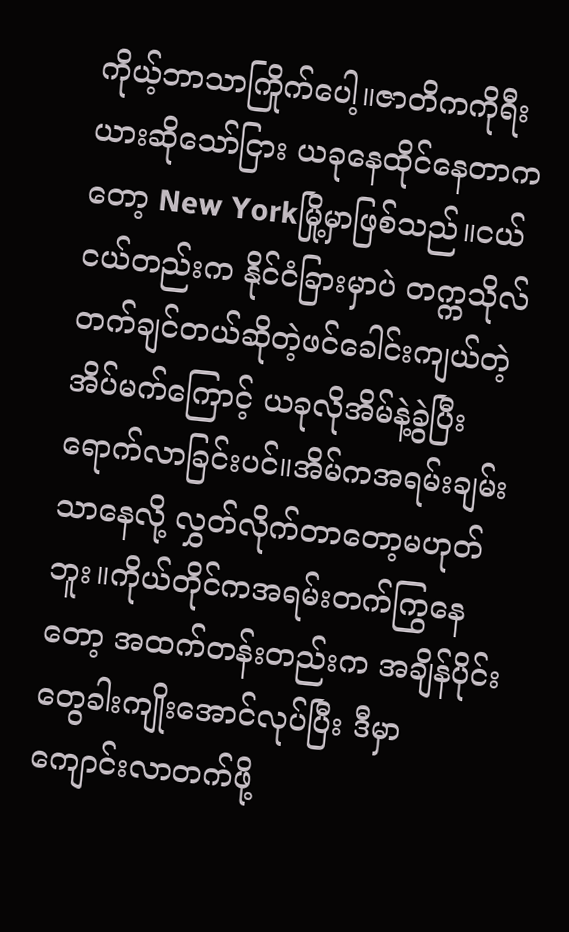ကိုယ့်ဘာသာကြိုက်ပေါ့။ဇာတိကကိုရီးယားဆိုသော်ငြား ယခုနေထိုင်နေတာကတော့ New Yorkမြို့မှာဖြစ်သည်။ငယ်ငယ်တည်းက နိုင်ငံခြားမှာပဲ တက္ကသိုလ်တက်ချင်တယ်ဆိုတဲ့ဖင်ခေါင်းကျယ်တဲ့အိပ်မက်ကြောင့် ယခုလိုအိမ်နဲ့ခွဲပြီးရောက်လာခြင်းပင်။အိမ်ကအရမ်းချမ်းသာနေလို့ လွှတ်လိုက်တာတော့မဟုတ်ဘူး။ကိုယ်တိုင်ကအရမ်းတက်ကြွနေတော့ အထက်တန်းတည်းက အချိန်ပိုင်းတွေခါးကျိုးအောင်လုပ်ပြီး ဒီမှာကျောင်းလာတက်ဖို့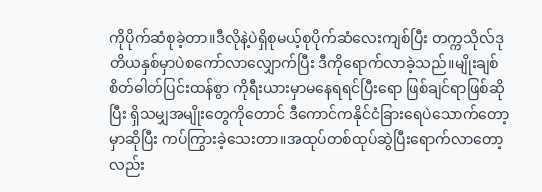ကိုပိုက်ဆံစုခဲ့တာ။ဒီလိုနဲ့ပဲရှိစုမယ့်စုပိုက်ဆံလေးကျစ်ပြီး တက္ကသိုလ်ဒုတိယနှစ်မှာပဲစကော်လာလျှောက်ပြီး ဒီကိုရောက်လာခဲ့သည်။မျိုးချစ်စိတ်ဓါတ်ပြင်းထန်စွာ ကိုရီးယားမှာမနေရရင်ပြီးရော ဖြစ်ချင်ရာဖြစ်ဆိုပြီး ရှိသမျှအမျိုးတွေကိုတောင် ဒီကောင်ကနိုင်ငံခြားရေပဲသောက်တော့မှာဆိုပြီး ကပ်ကြွားခဲ့သေးတာ။အထုပ်တစ်ထုပ်ဆွဲပြီးရောက်လာတော့လည်း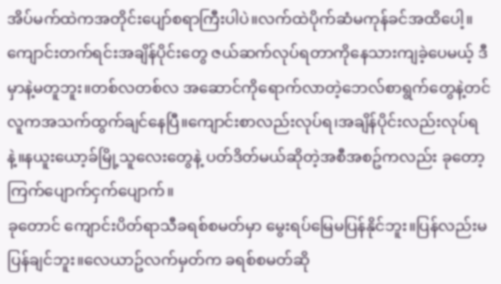အိပ်မက်ထဲကအတိုင်းပျော်စရာကြီးပါပဲ။လက်ထဲပိုက်ဆံမကုန်ခင်အထိပေါ့။
ကျောင်းတက်ရင်းအချိန်ပိုင်းတွေ ဇယ်ဆက်လုပ်ရတာကိုနေသားကျခဲ့ပေမယ့် ဒီမှာနဲ့မတူဘူး။တစ်လတစ်လ အဆောင်ကိုရောက်လာတဲ့ဘေလ်စာရွက်တွေနဲ့တင် လူကအသက်ထွက်ချင်နေပြီ။ကျောင်းစာလည်းလုပ်ရ၊အချိန်ပိုင်းလည်းလုပ်ရနဲ့။နယူးယော့ခ်မြို့သူလေးတွေနဲ့ ပတ်ဒိတ်မယ်ဆိုတဲ့အစီအစဥ်ကလည်း ခုတော့ကြက်ပျောက်ငှက်ပျောက်။
ခုတောင် ကျောင်းပိတ်ရာသီခရစ်စမတ်မှာ မွေးရပ်မြေမပြန်နိုင်ဘူး။ပြန်လည်းမပြန်ချင်ဘူး။လေယာဥ်လက်မှတ်က ခရစ်စမတ်ဆို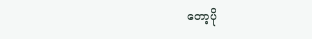တော့ပို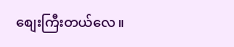စျေးကြီးတယ်လေ။